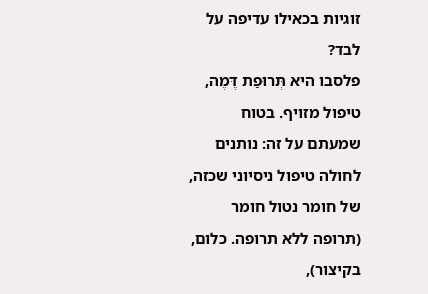זוגיות בכאילו עדיפה על לבד?
פלסבו היא תְּרוּפַת דֶּמֶה, טיפול מזויף. בטוח שמעתם על זה: נותנים לחולה טיפול ניסיוני שכזה, של חומר נטול חומר (תרופה ללא תרופה. כלום, בקיצור),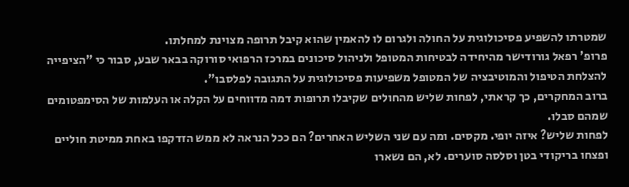שמטרתו להשפיע פסיכולוגית על החולה ולגרום לו להאמין שהוא קיבל תרופה מצוינת למחלתו.
פרופ' רפאל גורודישר מהיחידה לבטיחות המטופל ולניהול סיכונים במרכז הרפואי סורוקה בבאר שבע, סבור כי "הציפייה להצלחת הטיפול והמוטיבציה של המטופל משפיעות פסיכולוגית על התגובה לפלסבו".
ברוב המחקרים, כך קראתי, לפחות שליש מהחולים שקיבלו תרופות דמה מדווחים על הקלה או העלמות של הסימפטומים שמהם סבלו.
לפחות שליש? איזה יופי. מקסים. ומה עם שני השליש האחרים? הם ככל הנראה לא ממש הזדקפו באחת ממיטת חוליים ופצחו בריקודי בטן וסלסה סוערים. לא, הם נשארו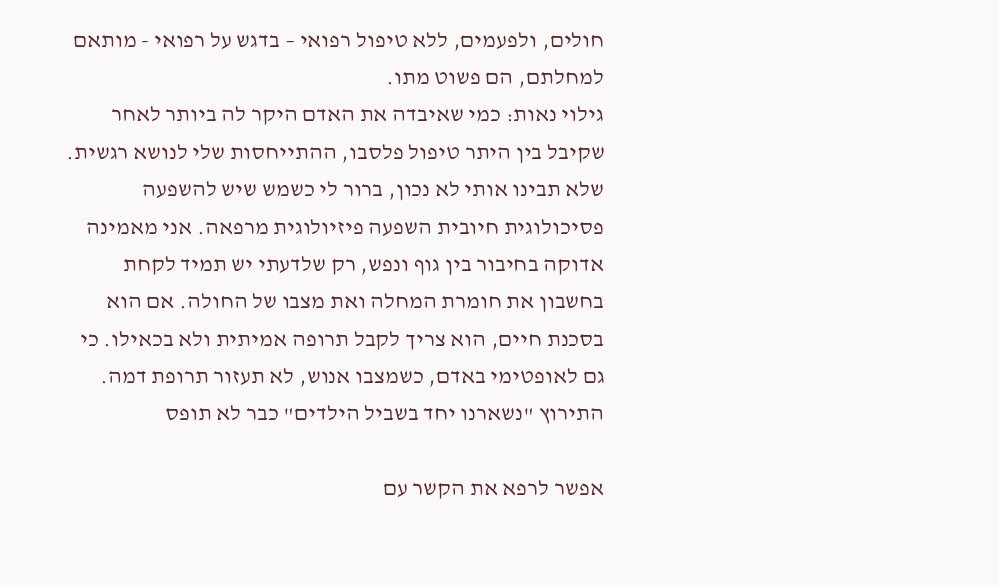חולים, ולפעמים, ללא טיפול רפואי – בדגש על רפואי - מותאם למחלתם, הם פשוט מתו.
גילוי נאות: כמי שאיבדה את האדם היקר לה ביותר לאחר שקיבל בין היתר טיפול פלסבו, ההתייחסות שלי לנושא רגשית. שלא תבינו אותי לא נכון, ברור לי כשמש שיש להשפעה פסיכולוגית חיובית השפעה פיזיולוגית מרפאה. אני מאמינה אדוקה בחיבור בין גוף ונפש, רק שלדעתי יש תמיד לקחת בחשבון את חומרת המחלה ואת מצבו של החולה. אם הוא בסכנת חיים, הוא צריך לקבל תרופה אמיתית ולא בכאילו. כי גם לאופטימי באדם, כשמצבו אנוש, לא תעזור תרופת דמה.
התירוץ "נשארנו יחד בשביל הילדים" כבר לא תופס

אפשר לרפא את הקשר עם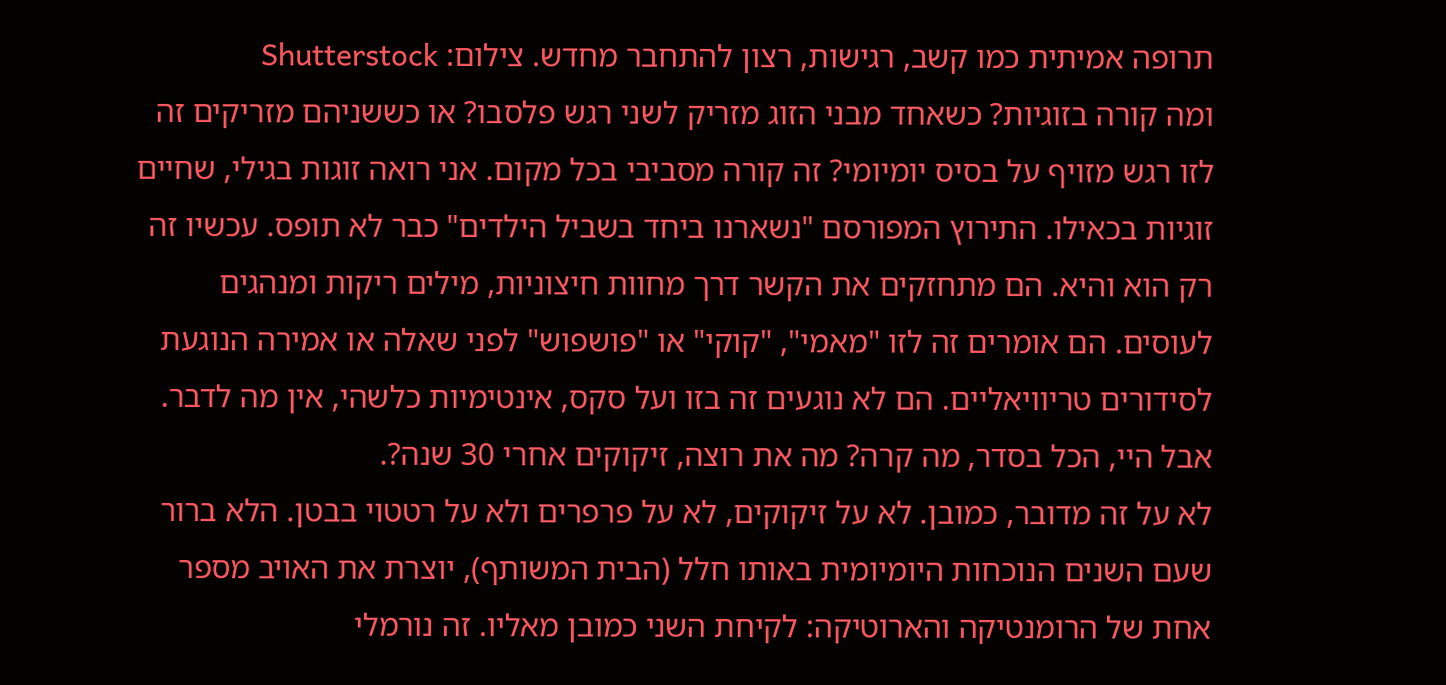תרופה אמיתית כמו קשב, רגישות, רצון להתחבר מחדש. צילום: Shutterstock
ומה קורה בזוגיות? כשאחד מבני הזוג מזריק לשני רגש פלסבו? או כששניהם מזריקים זה לזו רגש מזויף על בסיס יומיומי? זה קורה מסביבי בכל מקום. אני רואה זוגות בגילי, שחיים זוגיות בכאילו. התירוץ המפורסם "נשארנו ביחד בשביל הילדים" כבר לא תופס. עכשיו זה רק הוא והיא. הם מתחזקים את הקשר דרך מחוות חיצוניות, מילים ריקות ומנהגים לעוסים. הם אומרים זה לזו "מאמי", "קוקי" או "פושפוש" לפני שאלה או אמירה הנוגעת לסידורים טריוויאליים. הם לא נוגעים זה בזו ועל סקס, אינטימיות כלשהי, אין מה לדבר. אבל היי, הכל בסדר, מה קרה? מה את רוצה, זיקוקים אחרי 30 שנה?.
לא על זה מדובר, כמובן. לא על זיקוקים, לא על פרפרים ולא על רטטוי בבטן. הלא ברור שעם השנים הנוכחות היומיומית באותו חלל (הבית המשותף), יוצרת את האויב מספר אחת של הרומנטיקה והארוטיקה: לקיחת השני כמובן מאליו. זה נורמלי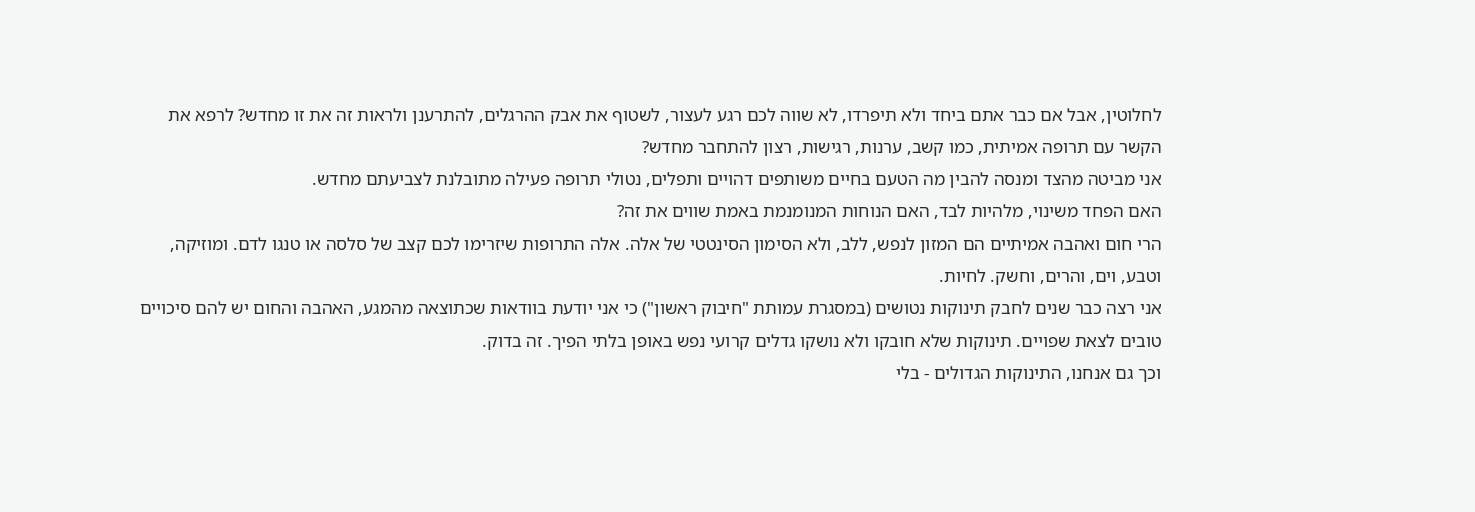לחלוטין, אבל אם כבר אתם ביחד ולא תיפרדו, לא שווה לכם רגע לעצור, לשטוף את אבק ההרגלים, להתרענן ולראות זה את זו מחדש? לרפא את הקשר עם תרופה אמיתית, כמו קשב, ערנות, רגישות, רצון להתחבר מחדש?
אני מביטה מהצד ומנסה להבין מה הטעם בחיים משותפים דהויים ותפלים, נטולי תרופה פעילה מתובלנת לצביעתם מחדש.
האם הפחד משינוי, מלהיות לבד, האם הנוחות המנומנמת באמת שווים את זה?
הרי חום ואהבה אמיתיים הם המזון לנפש, ללב, ולא הסימון הסינטטי של אלה. אלה התרופות שיזרימו לכם קצב של סלסה או טנגו לדם. ומוזיקה, וטבע, וים, והרים, וחשק. לחיות.
אני רצה כבר שנים לחבק תינוקות נטושים (במסגרת עמותת "חיבוק ראשון") כי אני יודעת בוודאות שכתוצאה מהמגע, האהבה והחום יש להם סיכויים טובים לצאת שפויים. תינוקות שלא חובקו ולא נושקו גדלים קרועי נפש באופן בלתי הפיך. זה בדוק.
וכך גם אנחנו, התינוקות הגדולים - בלי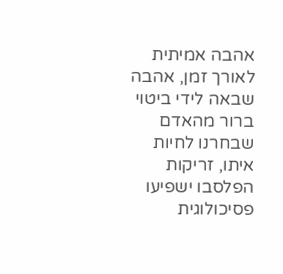אהבה אמיתית לאורך זמן, אהבה שבאה לידי ביטוי ברור מהאדם שבחרנו לחיות איתו, זריקות הפלסבו ישפיעו פסיכולוגית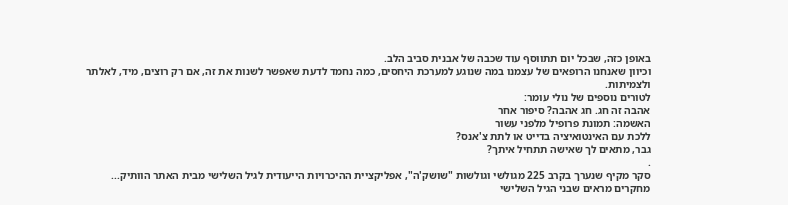באופן כזה, שבכל יום תתווסף עוד שכבה של אבנית סביב הלב.
וכיוון שאנחנו הרופאים של עצמנו במה שנוגע למערכת היחסים, כמה נחמד לדעת שאפשר לשנות את זה, אם רק רוצים, מיד, לאלתר ולצמיתות.
לטורים נוספים של נולי עומר:
אהבה זה חג. חג אהבה? סיפור אחר
האשמה: תמונת פרופיל מלפני עשור
ללכת עם האינטואיציה בדייט או לתת צ'אנס?
גבר, מתאים לך שאישה תתחיל איתך?
.
סקר מקיף שנערך בקרב 225 מגולשי וגולשות "שושק'ה", אפליקציית ההיכרויות הייעודית לגיל השלישי מבית האתר הוותיק...
מחקרים מראים שבני הגיל השלישי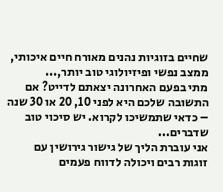שחיים בזוגיות נהנים מאורח חיים איכותי, ממצב נפשי ופיזיולוגי טוב יותר,...
מתי בפעם האחרונה יצאתם לדייט? אם התשובה שלכם היא לפני 10, 20 או 30 שנה – כדאי שתמשיכו לקרוא. יש סיכוי טוב שדברים...
אני עוברת הליך של גישור גירושין עם זוגות רבים ויכולה לדווח פעמים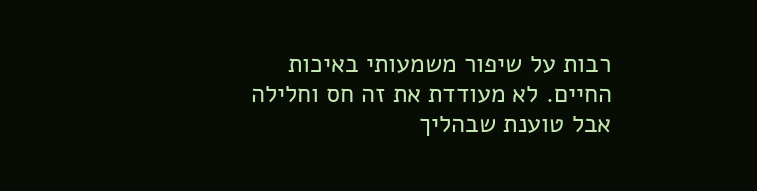רבות על שיפור משמעותי באיכות החיים. לא מעודדת את זה חס וחלילה אבל טוענת שבהליך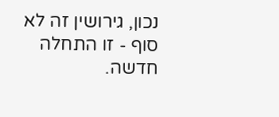נכון, גירושין זה לא סוף - זו התחלה חדשה.